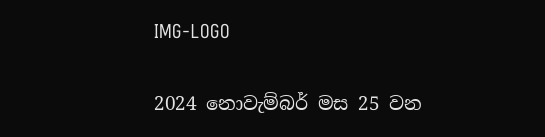IMG-LOGO

2024 නොවැම්බර් මස 25 වන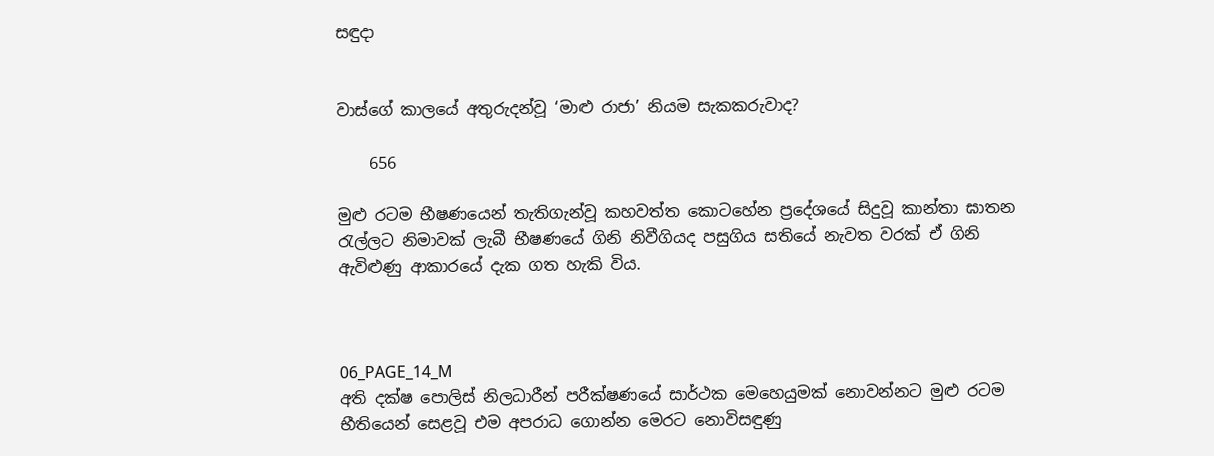සඳුදා


වාස්ගේ කාලයේ අතුරුදන්වූ ‘මාළු රාජා’ නියම සැකකරුවාද?

    656

මුළු රටම භීෂණයෙන් තැතිගැන්වූ කහවත්ත කොටහේන ප්‍රදේශයේ සිදුවූ කාන්තා ඝාතන රැල්ලට නිමාවක් ලැබී භීෂණයේ ගිනි නිවීගියද පසුගිය සතියේ නැවත වරක් ඒ ගිනි ඇවිළුණු ආකාරයේ දැක ගත හැකි විය.



06_PAGE_14_M
අති දක්ෂ පොලිස් නිලධාරීන් පරීක්ෂණයේ සාර්ථක මෙහෙයුමක් නොවන්නට මුළු රටම භීතියෙන් සෙළවූ එම අපරාධ ගොන්න මෙරට නොවිසඳුණු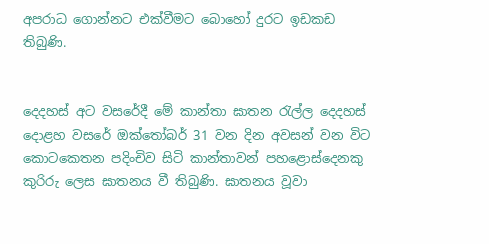අපරාධ ගොන්නට එක්වීමට බොහෝ දුරට ඉඩකඩ තිබුණි.


දෙදහස් අට වසරේදී මේ කාන්තා ඝාතන රැල්ල දෙදහස් දොළහ වසරේ ඔක්තෝබර් 31 වන දින අවසන් වන විට කොටකෙතන පදිංචිව සිටි කාන්තාවන් පහළොස්දෙනකු කුරිරු ලෙස ඝාතනය වී තිබුණි. ඝාතනය වූවා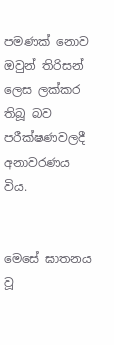පමණක් නොව ඔවුන් තිරිසන් ලෙස ලක්කර තිබූ බව පරීක්ෂණවලදී අනාවරණය විය.


මෙසේ ඝාතනය වූ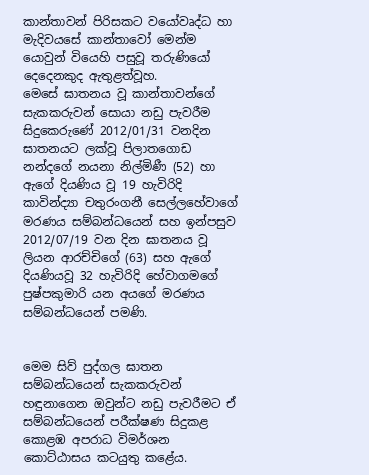කාන්තාවන් පිරිසකට වයෝවෘද්ධ හා මැදිවයසේ කාන්තාවෝ මෙන්ම යොවුන් වියෙහි පසුවූ තරුණියෝ දෙදෙනකුද ඇතුළත්වූහ.
මෙසේ ඝාතනය වූ කාන්තාවන්ගේ සැකකරුවන් සොයා නඩු පැවරීම සිදුකෙරුණේ 2012/01/31 වනදින ඝාතනයට ලක්වූ පිලාතගොඩ නන්දගේ නයනා නිල්මිණී (52) හා ඇගේ දියණිය වූ 19 හැවිරිදි කාවින්ද්‍යා චතුරංගනී සෙල්ලහේවාගේ මරණය සම්බන්ධයෙන් සහ ඉන්පසුව 2012/07/19 වන දින ඝාතනය වූ ලියන ආරච්චිගේ (63) සහ ඇගේ දියණියවූ 32 හැවිරිදි හේවාගමගේ පුෂ්පකුමාරි යන අයගේ මරණය සම්බන්ධයෙන් පමණි.


මෙම සිව් පුද්ගල ඝාතන සම්බන්ධයෙන් සැකකරුවන් හඳුනාගෙන ඔවුන්ට නඩු පැවරීමට ඒ සම්බන්ධයෙන් පරීක්ෂණ සිදුකළ කොළඹ අපරාධ විමර්ශන කොට්ඨාසය කටයුතු කළේය.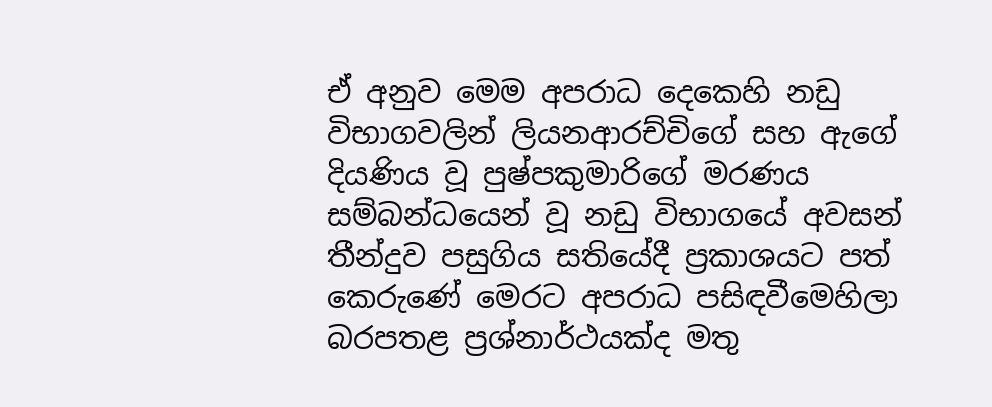ඒ අනුව මෙම අපරාධ දෙකෙහි නඩු විභාගවලින් ලියනආරච්චිගේ සහ ඇගේ දියණිය වූ පුෂ්පකුමාරිගේ මරණය සම්බන්ධයෙන් වූ නඩු විභාගයේ අවසන් තීන්දුව පසුගිය සතියේදී ප්‍රකාශයට පත් කෙරුණේ මෙරට අපරාධ පසිඳවීමෙහිලා බරපතළ ප්‍රශ්නාර්ථයක්ද මතු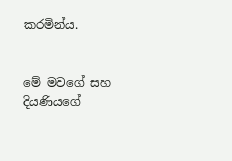කරමින්ය.


මේ මවගේ සහ දියණියගේ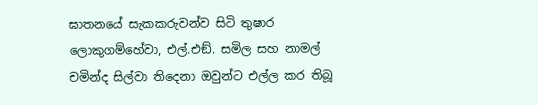ඝාතනයේ සැකකරුවන්ව සිටි තුෂාර ලොකුගම්හේවා, එල්.එඞ්. සමිල සහ නාමල් චමින්ද සිල්වා තිදෙනා ඔවුන්ට එල්ල කර තිබූ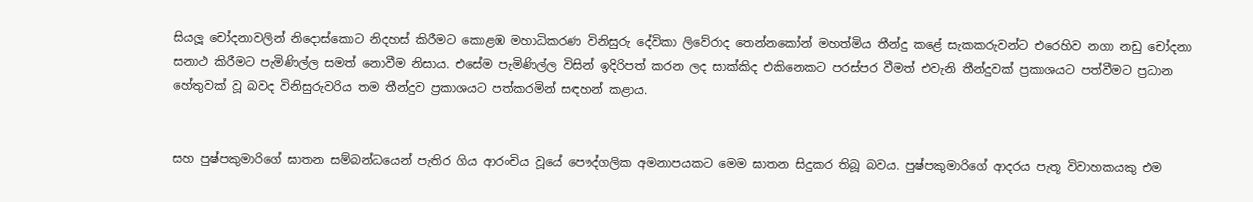සියලූ චෝදනාවලින් නිදොස්කොට නිදහස් කිරීමට කොළඹ මහාධිකරණ විනිසුරු දේවිකා ලිවේරාද තෙන්නකෝන් මහත්මිය තීන්දු කළේ සැකකරුවන්ට එරෙහිව නගා නඩු චෝදනා සනාථ කිරීමට පැමිණිල්ල සමත් නොවීම නිසාය. එසේම පැමිණිල්ල විසින් ඉදිරිපත් කරන ලද සාක්කිද එකිනෙකට පරස්පර වීමත් එවැනි තීන්දුවක් ප්‍රකාශයට පත්වීමට ප්‍රධාන හේතුවක් වූ බවද විනිසුරුවරිය තම තීන්දුව ප්‍රකාශයට පත්කරමින් සඳහන් කළාය.


සහ පුෂ්පකුමාරිගේ ඝාතන සම්බන්ධයෙන් පැතිර ගිය ආරංචිය වූයේ පෞද්ගලික අමනාපයකට මෙම ඝාතන සිදුකර තිබූ බවය. පුෂ්පකුමාරිගේ ආදරය පැතූ විවාහකයකු එම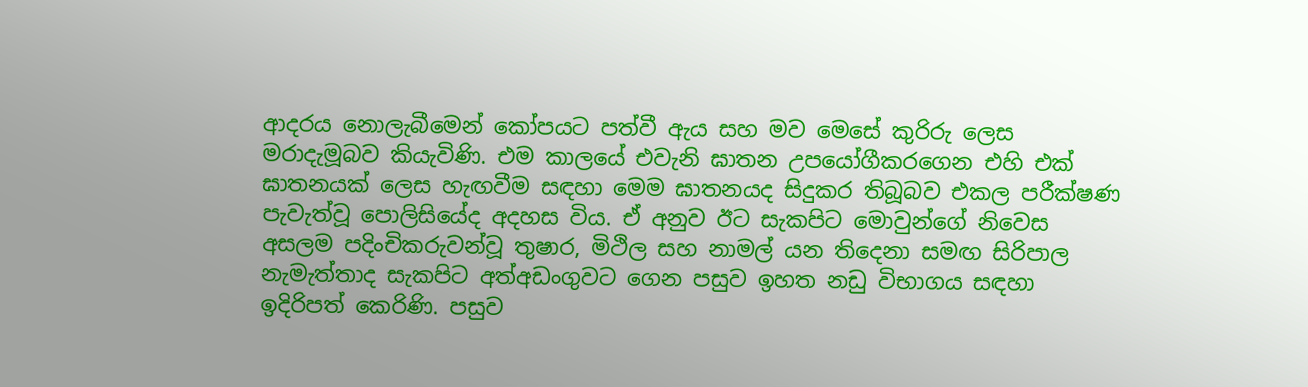ආදරය නොලැබීමෙන් කෝපයට පත්වී ඇය සහ මව මෙසේ කුරිරු ලෙස මරාදැමූබව කියැවිණි. එම කාලයේ එවැනි ඝාතන උපයෝගීකරගෙන එහි එක් ඝාතනයක් ලෙස හැඟවීම සඳහා මෙම ඝාතනයද සිදුකර තිබූබව එකල පරීක්ෂණ පැවැත්වූ පොලිසියේද අදහස විය. ඒ අනුව ඊට සැකපිට මොවුන්ගේ නිවෙස අසලම පදිංචිකරුවන්වූ තුෂාර, මිථිල සහ නාමල් යන තිදෙනා සමඟ සිරිපාල නැමැත්තාද සැකපිට අත්අඩංගුවට ගෙන පසුව ඉහත නඩු විභාගය සඳහා ඉදිරිපත් කෙරිණි. පසුව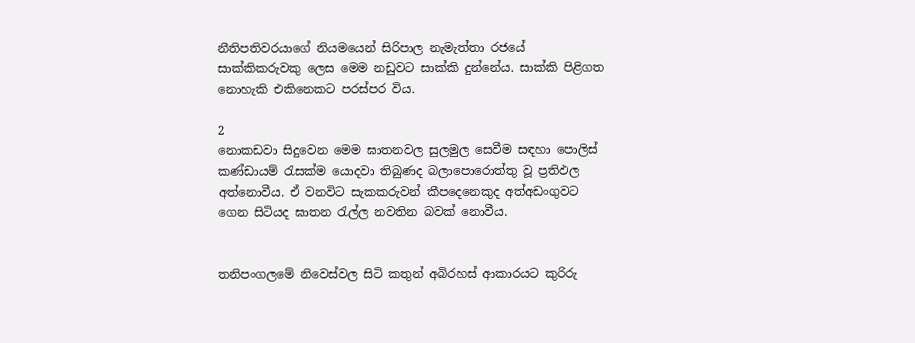නීතිපතිවරයාගේ නියමයෙන් සිරිපාල නැමැත්තා රජයේ සාක්කිකරුවකු ලෙස මෙම නඩුවට සාක්කි දුන්නේය. සාක්කි පිළිගත නොහැකි එකිනෙකට පරස්පර විය.

2
නොකඩවා සිදුවෙන මෙම ඝාතනවල සුලමුල සෙවීම සඳහා පොලිස් කණ්ඩායම් රැසක්ම යොදවා තිබුණද බලාපොරොත්තු වූ ප්‍රතිඵල අත්නොවීය. ඒ වනවිට සැකකරුවන් කීපදෙනෙකුද අත්අඩංගුවට ගෙන සිටියද ඝාතන රැල්ල නවතින බවක් නොවීය.


තනිපංගලමේ නිවෙස්වල සිටි කතුන් අබිරහස් ආකාරයට කුරිරු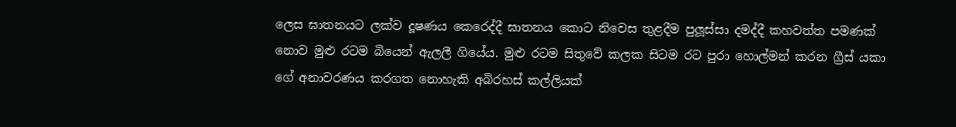ලෙස ඝාතනයට ලක්ව දූෂණය කෙරෙද්දී ඝාතනය කොට නිවෙස තුළදීම පුලූස්සා දමද්දී කහවත්ත පමණක් නොව මුළු රටම බියෙන් ඇලලී ගියේය. මුළු රටම සිතුවේ කලක සිටම රට පුරා හොල්මන් කරන ග්‍රීස් යකා ගේ අනාවරණය කරගත නොහැකි අබිරහස් කල්ලියක්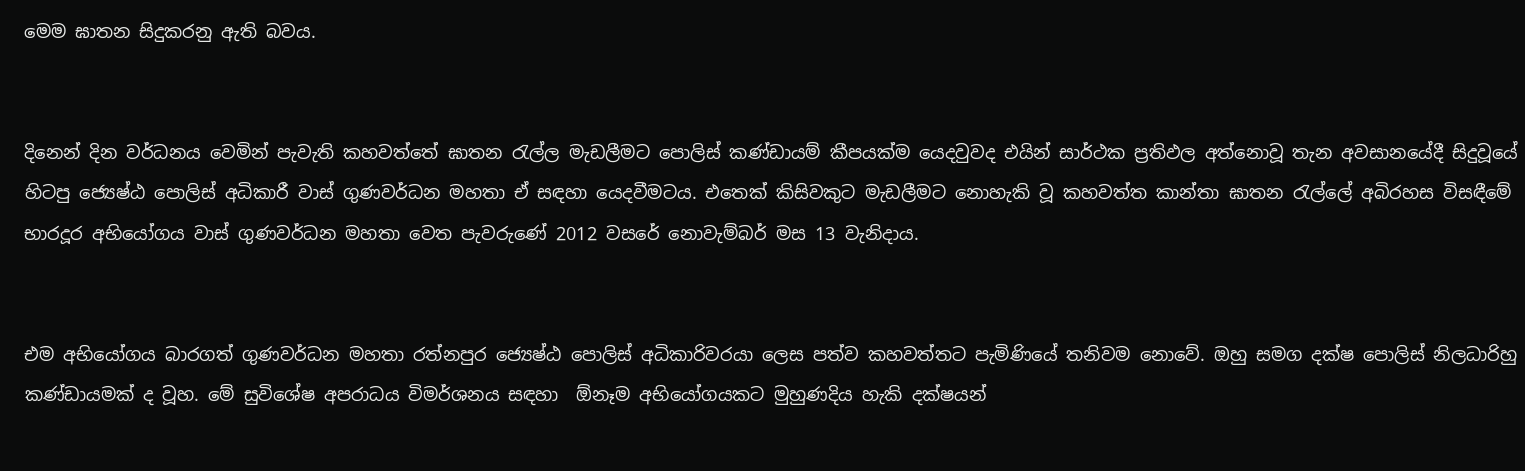මෙම ඝාතන සිදුකරනු ඇති බවය.


දිනෙන් දින වර්ධනය වෙමින් පැවැති කහවත්තේ ඝාතන රැල්ල මැඩලීමට පොලිස් කණ්ඩායම් කීපයක්ම යෙදවුවද එයින් සාර්ථක ප්‍රතිඵල අත්නොවූ තැන අවසානයේදී සිදුවූයේ හිටපු ජ්‍යෙෂ්ඨ පොලිස් අධිකාරී වාස් ගුණවර්ධන මහතා ඒ සඳහා යෙදවීමටය. එතෙක් කිසිවකුට මැඩලීමට නොහැකි වූ කහවත්ත කාන්තා ඝාතන රැල්ලේ අබිරහස විසඳීමේ භාරදූර අභියෝගය වාස් ගුණවර්ධන මහතා වෙත පැවරුණේ 2012 වසරේ නොවැම්බර් මස 13 වැනිදාය.


එම අභියෝගය බාරගත් ගුණවර්ධන මහතා රත්නපුර ජ්‍යෙෂ්ඨ පොලිස් අධිකාරිවරයා ලෙස පත්ව කහවත්තට පැමිණියේ තනිවම නොවේ. ඔහු සමග දක්ෂ පොලිස් නිලධාරිහු කණ්ඩායමක් ද වූහ. මේ සුවිශේෂ අපරාධය විමර්ශනය සඳහා  ඕනෑම අභියෝගයකට මුහුණදිය හැකි දක්ෂයන්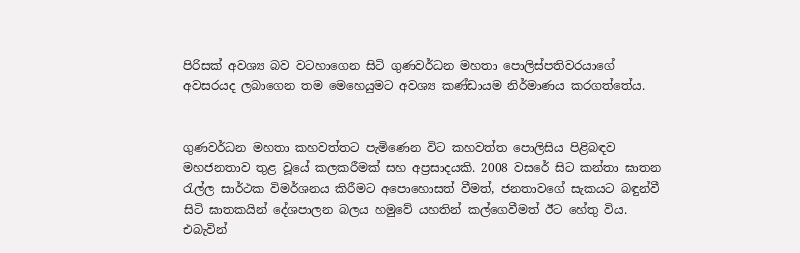පිරිසක් අවශ්‍ය බව වටහාගෙන සිටි ගුණවර්ධන මහතා පොලිස්පතිවරයාගේ අවසරයද ලබාගෙන තම මෙහෙයුමට අවශ්‍ය කණ්ඩායම නිර්මාණය කරගත්තේය.


ගුණවර්ධන මහතා කහවත්තට පැමිණෙන විට කහවත්ත පොලිසිය පිළිබඳව මහජනතාව තුළ වූයේ කලකරීමක් සහ අප්‍රසාදයකි. 2008 වසරේ සිට කන්තා ඝාතන රැල්ල සාර්ථක විමර්ශනය කිරීමට අපොහොසත් වීමත්, ජනතාවගේ සැකයට බඳුන්වී සිටි ඝාතකයින් දේශපාලන බලය හමුවේ යහතින් කල්ගෙවීමත් ඊට හේතු විය. එබැවින්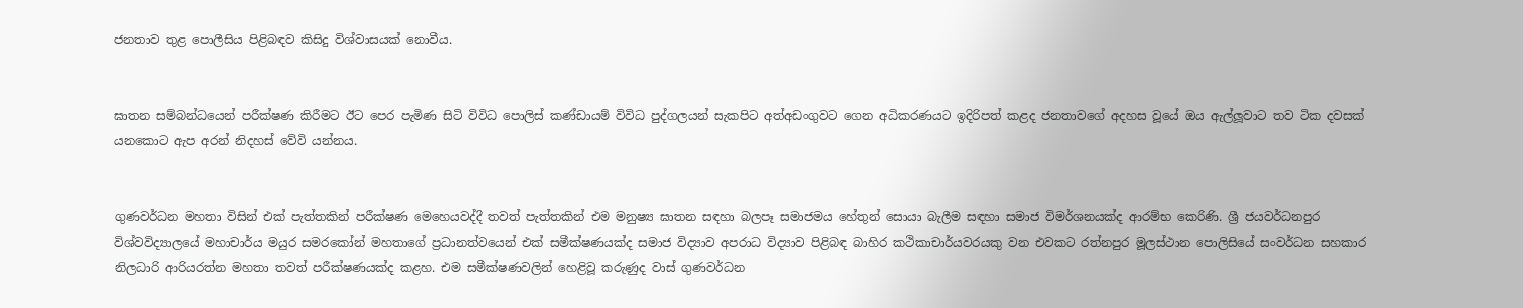ජනතාව තුළ පොලීසිය පිළිබඳව කිසිදු විශ්වාසයක් නොවීය.


ඝාතන සම්බන්ධයෙන් පරීක්ෂණ කිරීමට ඊට පෙර පැමිණ සිටි විවිධ පොලිස් කණ්ඩායම් විවිධ පුද්ගලයන් සැකපිට අත්අඩංගුවට ගෙන අධිකරණයට ඉදිරිපත් කළද ජනතාවගේ අදහස වූයේ ඔය ඇල්ලූවාට තව ටික දවසක් යනකොට ඇප අරන් නිදහස් වේවි යන්නය.


ගුණවර්ධන මහතා විසින් එක් පැත්තකින් පරීක්ෂණ මෙහෙයවද්දී තවත් පැත්තකින් එම මනුෂ්‍ය ඝාතන සඳහා බලපෑ සමාජමය හේතුන් සොයා බැලීම සඳහා සමාජ විමර්ශනයක්ද ආරම්භ කෙරිණි. ශ්‍රී ජයවර්ධනපුර විශ්වවිද්‍යාලයේ මහාචාර්ය මයුර සමරකෝන් මහතාගේ ප්‍රධානත්වයෙන් එක් සමීක්ෂණයක්ද සමාජ විද්‍යාව අපරාධ විද්‍යාව පිළිබඳ බාහිර කථිකාචාර්යවරයකු වන එවකට රත්නපුර මූලස්ථාන පොලිසියේ සංවර්ධන සහකාර නිලධාරි ආරියරත්න මහතා තවත් පරීක්ෂණයක්ද කළහ. එම සමීක්ෂණවලින් හෙළිවූ කරුණුද වාස් ගුණවර්ධන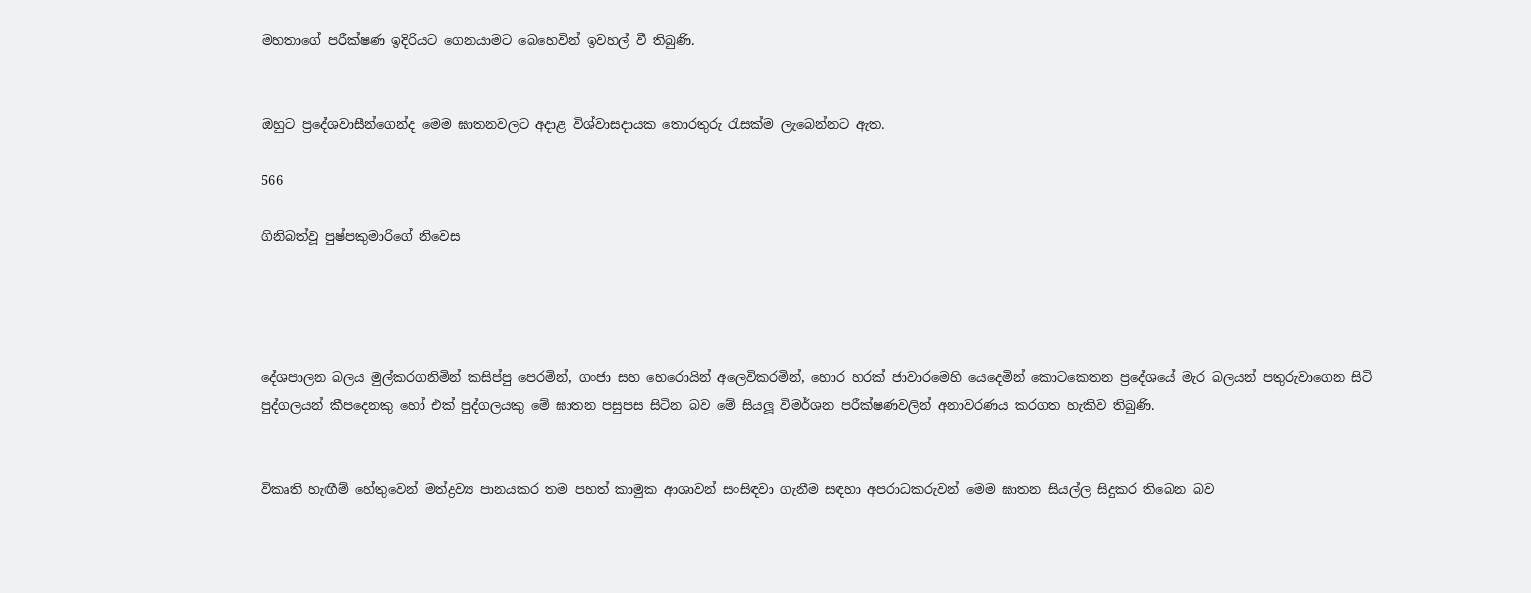මහතාගේ පරීක්ෂණ ඉදිරියට ගෙනයාමට බෙහෙවින් ඉවහල් වී තිබුණි.


ඔහුට ප්‍රදේශවාසීන්ගෙන්ද මෙම ඝාතනවලට අදාළ විශ්වාසදායක තොරතුරු රැසක්ම ලැබෙන්නට ඇත.

566

ගිනිබත්වූ පුෂ්පකුමාරිගේ නිවෙස




දේශපාලන බලය මුල්කරගනිමින් කසිප්පු පෙරමින්, ගංජා සහ හෙරොයින් අලෙවිකරමින්, හොර හරක් ජාවාරමෙහි යෙදෙමින් කොටකෙතන ප්‍රදේශයේ මැර බලයන් පතුරුවාගෙන සිටි පුද්ගලයන් කීපදෙනකු හෝ එක් පුද්ගලයකු මේ ඝාතන පසුපස සිටින බව මේ සියලූ විමර්ශන පරීක්ෂණවලින් අනාවරණය කරගත හැකිව තිබුණි.


විකෘති හැඟීම් හේතුවෙන් මත්ද්‍රව්‍ය පානයකර තම පහත් කාමුක ආශාවන් සංසිඳවා ගැනීම සඳහා අපරාධකරුවන් මෙම ඝාතන සියල්ල සිදුකර තිබෙන බව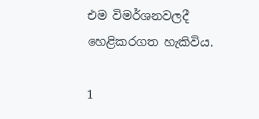එම විමර්ශනවලදී හෙළිකරගත හැකිවිය.

1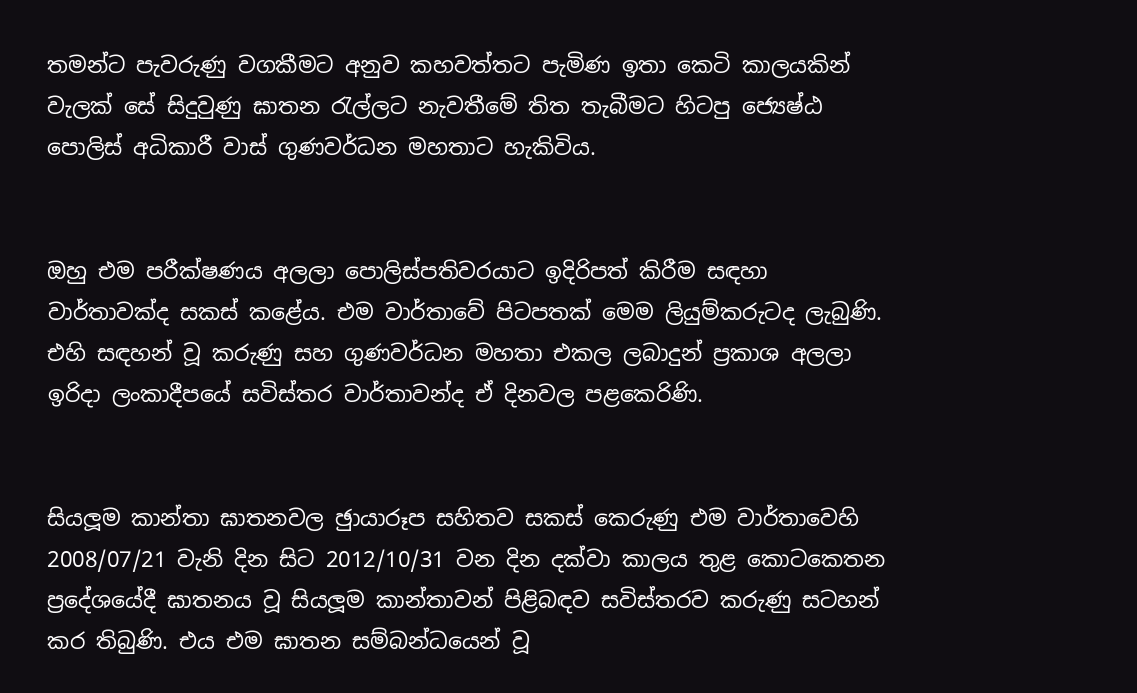තමන්ට පැවරුණු වගකීමට අනුව කහවත්තට පැමිණ ඉතා කෙටි කාලයකින් වැලක් සේ සිදුවුණු ඝාතන රැල්ලට නැවතීමේ තිත තැබීමට හිටපු ජ්‍යෙෂ්ඨ පොලිස් අධිකාරී වාස් ගුණවර්ධන මහතාට හැකිවිය.


ඔහු එම පරීක්ෂණය අලලා පොලිස්පතිවරයාට ඉදිරිපත් කිරීම සඳහා වාර්තාවක්ද සකස් කළේය. එම වාර්තාවේ පිටපතක් මෙම ලියුම්කරුටද ලැබුණි. එහි සඳහන් වූ කරුණු සහ ගුණවර්ධන මහතා එකල ලබාදුන් ප්‍රකාශ අලලා ඉරිදා ලංකාදීපයේ සවිස්තර වාර්තාවන්ද ඒ දිනවල පළකෙරිණි.


සියලූම කාන්තා ඝාතනවල ඡුායාරූප සහිතව සකස් කෙරුණු එම වාර්තාවෙහි 2008/07/21 වැනි දින සිට 2012/10/31 වන දින දක්වා කාලය තුළ කොටකෙතන ප්‍රදේශයේදී ඝාතනය වූ සියලූම කාන්තාවන් පිළිබඳව සවිස්තරව කරුණු සටහන් කර තිබුණි. එය එම ඝාතන සම්බන්ධයෙන් වූ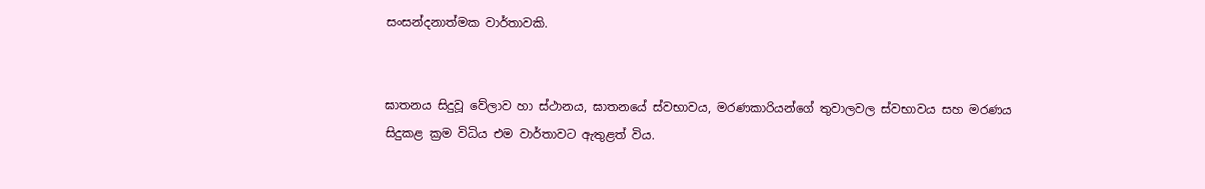සංසන්දනාත්මක වාර්තාවකි.


ඝාතනය සිදුවූ වේලාව හා ස්ථානය, ඝාතනයේ ස්වභාවය, මරණකාරියන්ගේ තුවාලවල ස්වභාවය සහ මරණය සිදුකළ ක්‍රම විධිය එම වාර්තාවට ඇතුළත් විය.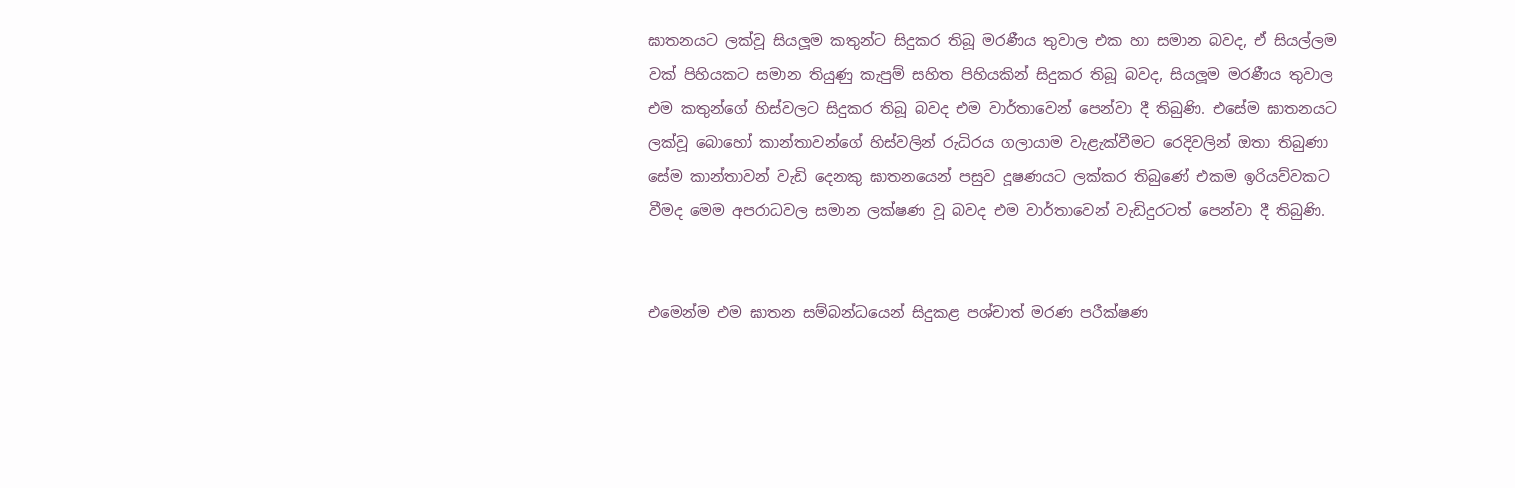ඝාතනයට ලක්වූ සියලූම කතුන්ට සිදුකර තිබූ මරණීය තුවාල එක හා සමාන බවද, ඒ සියල්ලම වක් පිහියකට සමාන තියුණු කැපුම් සහිත පිහියකින් සිදුකර තිබූ බවද, සියලූම මරණීය තුවාල එම කතුන්ගේ හිස්වලට සිදුකර තිබූ බවද එම වාර්තාවෙන් පෙන්වා දී තිබුණි. එසේම ඝාතනයට ලක්වූ බොහෝ කාන්තාවන්ගේ හිස්වලින් රුධිරය ගලායාම වැළැක්වීමට රෙදිවලින් ඔතා තිබුණා සේම කාන්තාවන් වැඩි දෙනකු ඝාතනයෙන් පසුව දූෂණයට ලක්කර තිබුණේ එකම ඉරියව්වකට වීමද මෙම අපරාධවල සමාන ලක්ෂණ වූ බවද එම වාර්තාවෙන් වැඩිදුරටත් පෙන්වා දී තිබුණි.


එමෙන්ම එම ඝාතන සම්බන්ධයෙන් සිදුකළ පශ්චාත් මරණ පරීක්ෂණ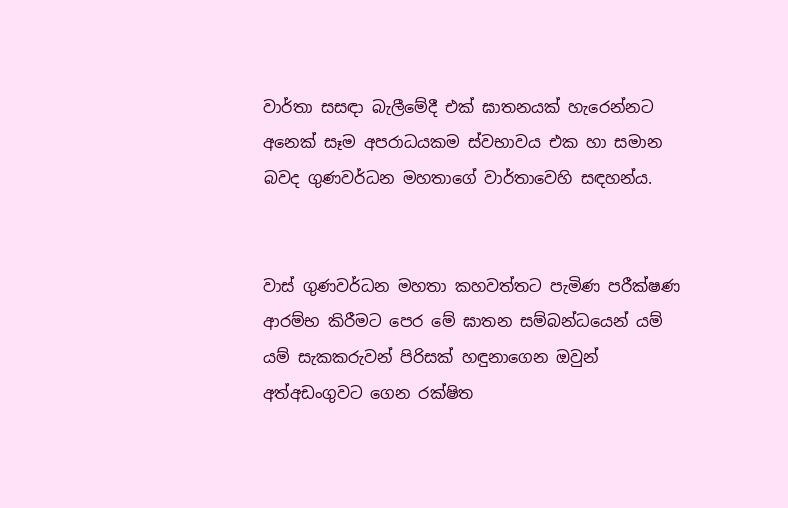වාර්තා සසඳා බැලීමේදී එක් ඝාතනයක් හැරෙන්නට අනෙක් සෑම අපරාධයකම ස්වභාවය එක හා සමාන බවද ගුණවර්ධන මහතාගේ වාර්තාවෙහි සඳහන්ය.


වාස් ගුණවර්ධන මහතා කහවත්තට පැමිණ පරීක්ෂණ ආරම්භ කිරීමට පෙර මේ ඝාතන සම්බන්ධයෙන් යම් යම් සැකකරුවන් පිරිසක් හඳුනාගෙන ඔවුන් අත්අඩංගුවට ගෙන රක්ෂිත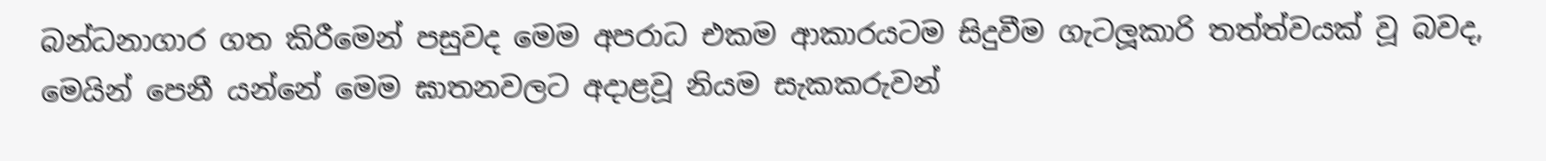බන්ධනාගාර ගත කිරීමෙන් පසුවද මෙම අපරාධ එකම ආකාරයටම සිදුවීම ගැටලූකාරි තත්ත්වයක් වූ බවද, මෙයින් පෙනී යන්නේ මෙම ඝාතනවලට අදාළවූ නියම සැකකරුවන්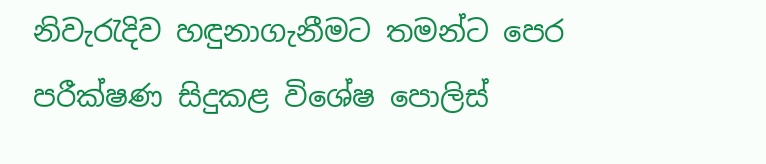නිවැරැදිව හඳුනාගැනීමට තමන්ට පෙර පරීක්ෂණ සිදුකළ විශේෂ පොලිස්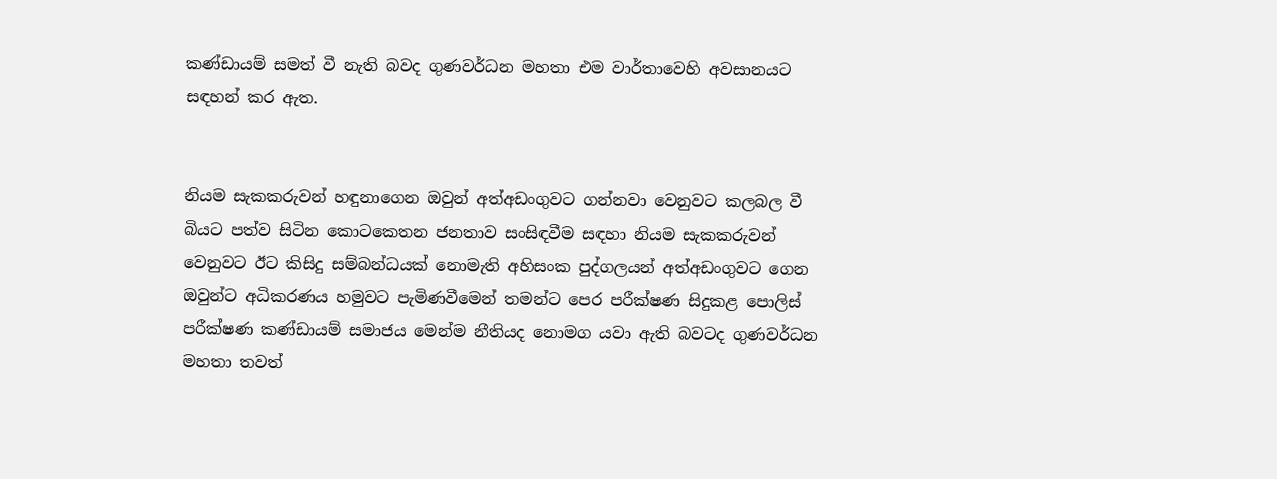කණ්ඩායම් සමත් වී නැති බවද ගුණවර්ධන මහතා එම වාර්තාවෙහි අවසානයට සඳහන් කර ඇත.


නියම සැකකරුවන් හඳුනාගෙන ඔවුන් අත්අඩංගුවට ගන්නවා වෙනුවට කලබල වී බියට පත්ව සිටින කොටකෙතන ජනතාව සංසිඳවීම සඳහා නියම සැකකරුවන් වෙනුවට ඊට කිසිදු සම්බන්ධයක් නොමැති අහිසංක පුද්ගලයන් අත්අඩංගුවට ගෙන ඔවුන්ට අධිකරණය හමුවට පැමිණවීමෙන් තමන්ට පෙර පරීක්ෂණ සිදුකළ පොලිස් පරීක්ෂණ කණ්ඩායම් සමාජය මෙන්ම නීතියද නොමග යවා ඇති බවටද ගුණවර්ධන මහතා තවත්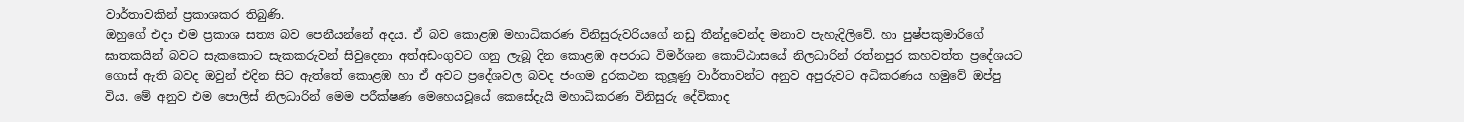වාර්තාවකින් ප්‍රකාශකර තිබුණි.
ඔහුගේ එදා එම ප්‍රකාශ සත්‍ය බව පෙනීයන්නේ අදය. ඒ බව කොළඹ මහාධිකරණ විනිසුරුවරියගේ නඩු තීන්දුවෙන්ද මනාව පැහැදිලිවේ. හා පුෂ්පකුමාරිගේ ඝාතකයින් බවට සැකකොට සැකකරුවන් සිවුදෙනා අත්අඩංගුවට ගනු ලැබූ දින කොළඹ අපරාධ විමර්ශන කොට්ඨාසයේ නිලධාරින් රත්නපුර කහවත්ත ප්‍රදේශයට ගොස් ඇති බවද ඔවුන් එදින සිට ඇත්තේ කොළඹ හා ඒ අවට ප්‍රදේශවල බවද ජංගම දුරකථන කුලූණු වාර්තාවන්ට අනුව අපුරුවට අධිකරණය හමුවේ ඔප්පු විය. මේ අනුව එම පොලිස් නිලධාරින් මෙම පරීක්ෂණ මෙහෙයවූයේ කෙසේදැයි මහාධිකරණ විනිසුරු දේවිකාද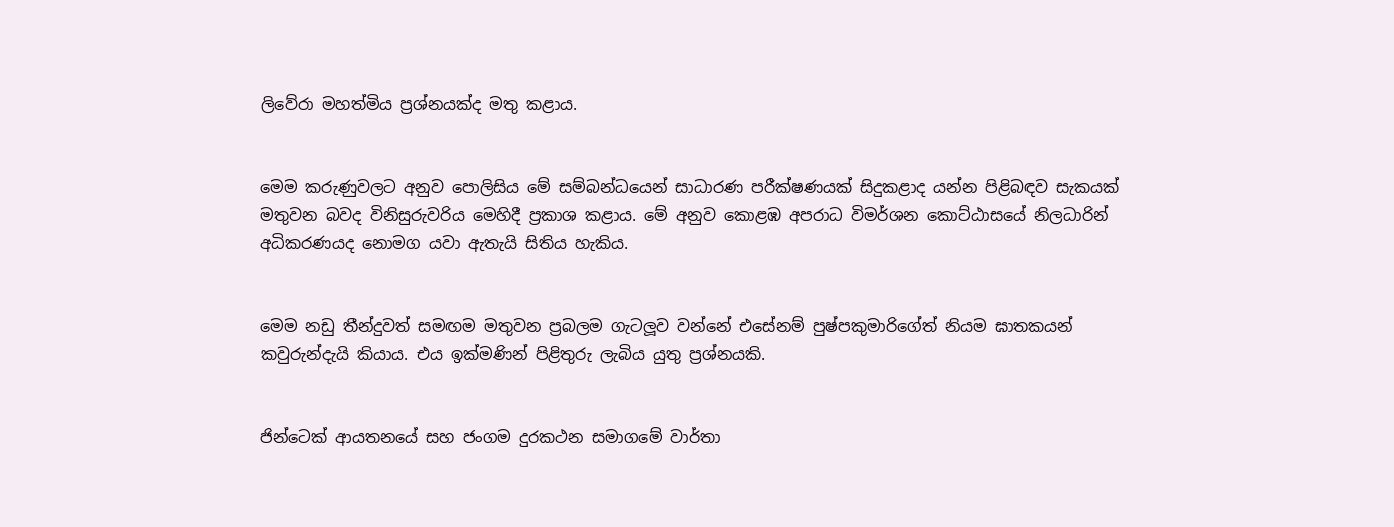ලිවේරා මහත්මිය ප්‍රශ්නයක්ද මතු කළාය.


මෙම කරුණුවලට අනුව පොලිසිය මේ සම්බන්ධයෙන් සාධාරණ පරීක්ෂණයක් සිදුකළාද යන්න පිළිබඳව සැකයක් මතුවන බවද විනිසුරුවරිය මෙහිදී ප්‍රකාශ කළාය. මේ අනුව කොළඹ අපරාධ විමර්ශන කොට්ඨාසයේ නිලධාරින් අධිකරණයද නොමග යවා ඇතැයි සිතිය හැකිය.


මෙම නඩු තීන්දුවත් සමඟම මතුවන ප්‍රබලම ගැටලූව වන්නේ එසේනම් පුෂ්පකුමාරිගේත් නියම ඝාතකයන් කවුරුන්දැයි කියාය. එය ඉක්මණින් පිළිතුරු ලැබිය යුතු ප්‍රශ්නයකි.


ජින්ටෙක් ආයතනයේ සහ ජංගම දුරකථන සමාගමේ වාර්තා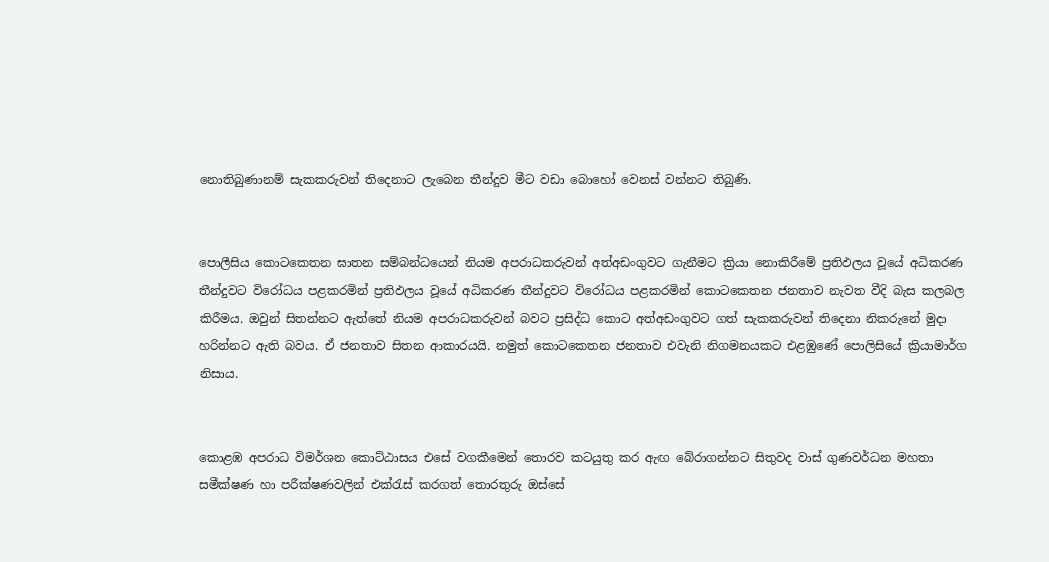නොතිබුණානම් සැකකරුවන් තිදෙනාට ලැබෙන තීන්දුව මීට වඩා බොහෝ වෙනස් වන්නට තිබුණි.


පොලීසිය කොටකෙතන ඝාතන සම්බන්ධයෙන් නියම අපරාධකරුවන් අත්අඩංගුවට ගැනීමට ක්‍රියා නොකිරීමේ ප්‍රතිඵලය වූයේ අධිකරණ තීන්දුවට විරෝධය පළකරමින් ප්‍රතිඵලය වූයේ අධිකරණ තීන්දුවට විරෝධය පළකරමින් කොටකෙතන ජනතාව නැවත වීදි බැස කලබල කිරීමය. ඔවුන් සිතන්නට ඇත්තේ නියම අපරාධකරුවන් බවට ප්‍රසිද්ධ කොට අත්අඩංගුවට ගත් සැකකරුවන් තිදෙනා නිකරුනේ මුදා හරින්නට ඇති බවය. ඒ ජනතාව සිතන ආකාරයයි. නමුත් කොටකෙතන ජනතාව එවැනි නිගමනයකට එළඹුණේ පොලිසියේ ක්‍රියාමාර්ග නිසාය.


කොළඹ අපරාධ විමර්ශන කොට්ඨාසය එසේ වගකීමෙන් තොරව කටයුතු කර ඇඟ බේරාගන්නට සිතුවද වාස් ගුණවර්ධන මහතා සමීක්ෂණ හා පරීක්ෂණවලින් එක්රැස් කරගත් තොරතුරු ඔස්සේ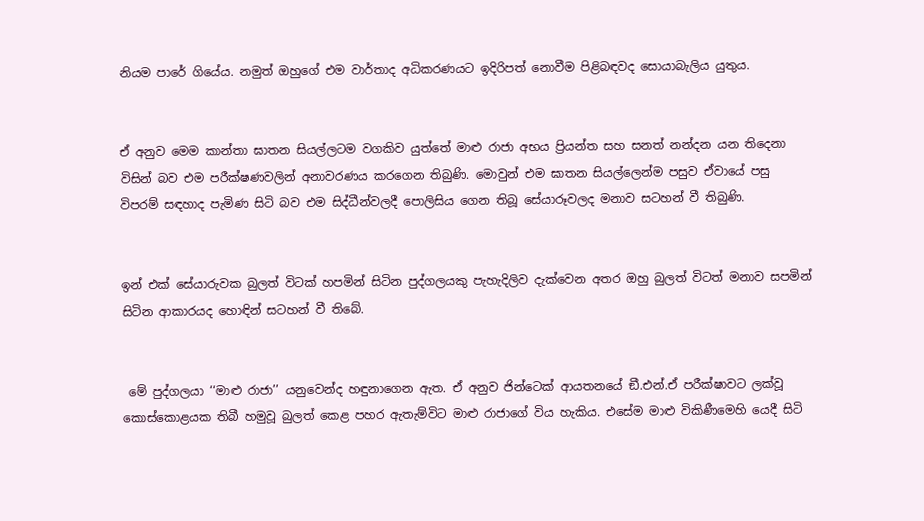නියම පාරේ ගියේය. නමුත් ඔහුගේ එම වාර්තාද අධිකරණයට ඉදිරිපත් නොවීම පිළිබඳවද සොයාබැලිය යුතුය.


ඒ අනුව මෙම කාන්තා ඝාතන සියල්ලටම වගකිව යුත්තේ මාළු රාජා අභය ප්‍රියන්ත සහ සනත් නන්දන යන තිදෙනා විසින් බව එම පරීක්ෂණවලින් අනාවරණය කරගෙන තිබුණි. මොවුන් එම ඝාතන සියල්ලෙන්ම පසුව ඒවායේ පසු විපරම් සඳහාද පැමිණ සිටි බව එම සිද්ධීන්වලදී පොලිසිය ගෙන තිබූ සේයාරූවලද මනාව සටහන් වී තිබුණි.


ඉන් එක් සේයාරුවක බුලත් විටක් හපමින් සිටින පුද්ගලයකු පැහැදිලිව දැක්වෙන අතර ඔහු බුලත් විටත් මනාව සපමින් සිටින ආකාරයද හොඳින් සටහන් වී තිබේ.


 මේ පුද්ගලයා ‘‘මාළු රාජා’’ යනුවෙන්ද හඳුනාගෙන ඇත. ඒ අනුව ජින්ටෙක් ආයතනයේ ඞී.එන්.ඒ පරීක්ෂාවට ලක්වූ කොස්කොළයක තිබී හමුවූ බුලත් කෙළ පහර ඇතැම්විට මාළු රාජාගේ විය හැකිය. එසේම මාළු විකිණීමෙහි යෙදී සිටි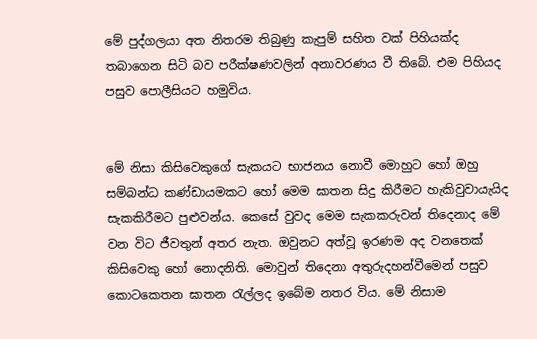මේ පුද්ගලයා අත නිතරම තිබුණු කැපුම් සහිත වක් පිහියක්ද තබාගෙන සිටි බව පරීක්ෂණවලින් අනාවරණය වී තිබේ. එම පිහියද පසුව පොලීසියට හමුවිය.


මේ නිසා කිසිවෙකුගේ සැකයට භාජනය නොවී මොහුට හෝ ඔහු සම්බන්ධ කණ්ඩායමකට හෝ මෙම ඝාතන සිදු කිරීමට හැකිවුවායැයිද සැකකිරීමට පුළුවන්ය. කෙසේ වුවද මෙම සැකකරුවන් තිදෙනාද මේ වන විට ජීවතුන් අතර නැත. ඔවුනට අත්වූ ඉරණම අද වනතෙක් කිසිවෙකු හෝ නොදනිති. මොවුන් තිදෙනා අතුරුදහන්වීමෙන් පසුව කොටකෙතන ඝාතන රැල්ලද ඉබේම නතර විය. මේ නිසාම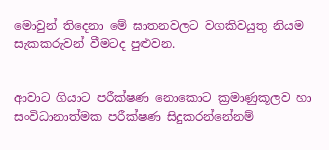මොවුන් තිදෙනා මේ ඝාතනවලට වගකිවයුතු නියම සැකකරුවන් වීමටද පුළුවන.


ආවාට ගියාට පරීක්ෂණ නොකොට ක්‍රමාණුකූලව හා සංවිධානාත්මක පරීක්ෂණ සිදුකරන්නේනම්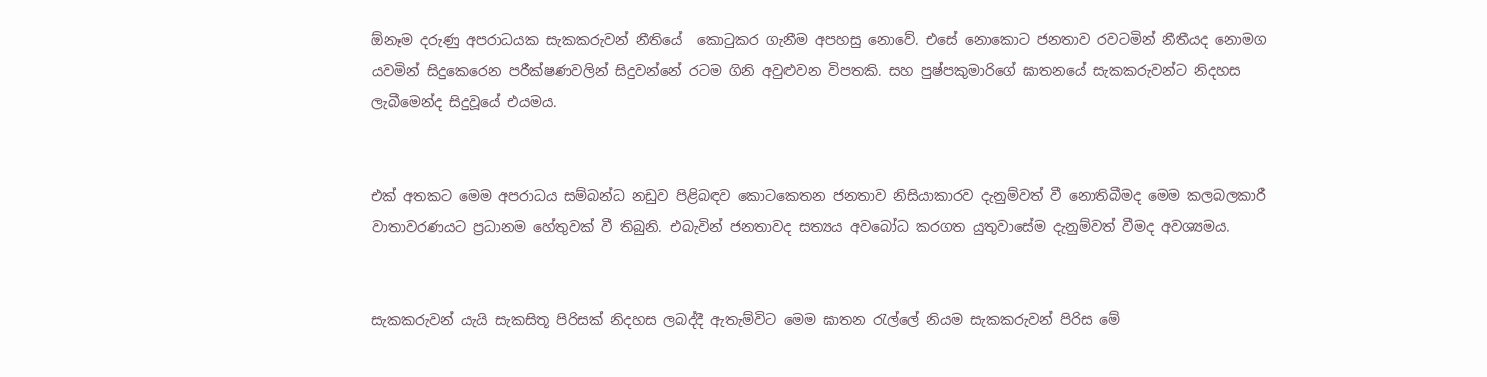ඕනෑම දරුණු අපරාධයක සැකකරුවන් නීතියේ  කොටුකර ගැනීම අපහසු නොවේ. එසේ නොකොට ජනතාව රවටමින් නීතීයද නොමග යවමින් සිදුකෙරෙන පරීක්ෂණවලින් සිදුවන්නේ රටම ගිනි අවුළුවන විපතකි. සහ පුෂ්පකුමාරිගේ ඝාතනයේ සැකකරුවන්ට නිදහස ලැබීමෙන්ද සිදුවූයේ එයමය.


එක් අතකට මෙම අපරාධය සම්බන්ධ නඩුව පිළිබඳව කොටකෙතන ජනතාව නිසියාකාරව දැනුම්වත් වී නොතිබීමද මෙම කලබලකාරී වාතාවරණයට ප්‍රධානම හේතුවක් වී තිබුනි. එබැවින් ජනතාවද සත්‍යය අවබෝධ කරගත යුතුවාසේම දැනුම්වත් වීමද අවශ්‍යමය.


සැකකරුවන් යැයි සැකසිතූ පිරිසක් නිදහස ලබද්දී ඇතැම්විට මෙම ඝාතන රැල්ලේ නියම සැකකරුවන් පිරිස මේ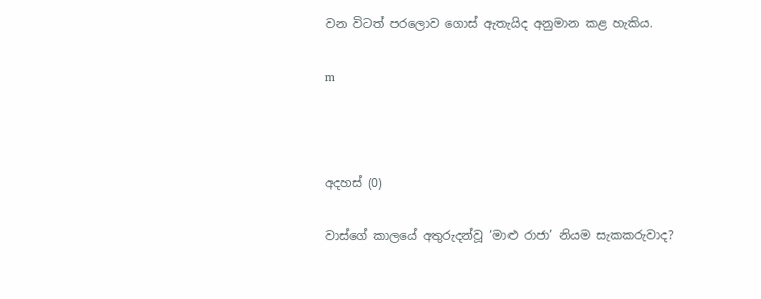වන විටත් පරලොව ගොස් ඇතැයිද අනුමාන කළ හැකිය.

m



අදහස් (0)

වාස්ගේ කාලයේ අතුරුදන්වූ ‘මාළු රාජා’ නියම සැකකරුවාද?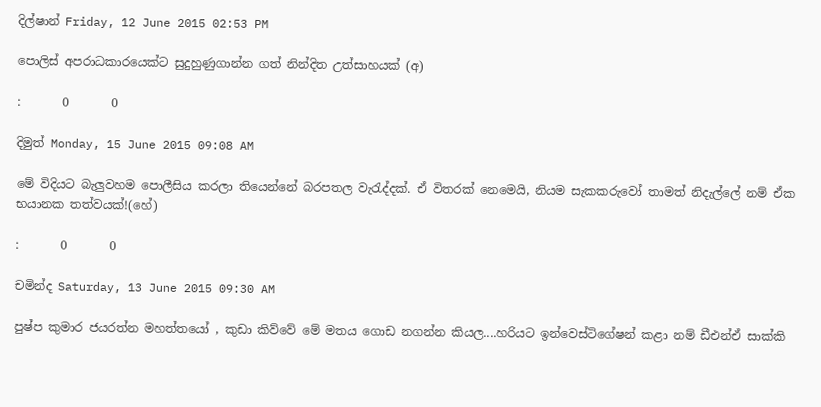දිල්ෂාන් Friday, 12 June 2015 02:53 PM

පොලිස් අපරාධකාරයෙක්ට සුදුහුණුගාන්න ගත් නින්දිත උත්සාහයක් (අ)

:       0       0

දිමුත් Monday, 15 June 2015 09:08 AM

මේ විදියට බැලුවහම පොලීසිය කරලා තියෙන්නේ බරපතල වැරැද්දක්. ඒ විතරක් නෙමෙයි, නියම සැකකරුවෝ තාමත් නිදැල්ලේ නම් ඒක භයානක තත්වයක්!(හේ)

:       0       0

චමින්ද Saturday, 13 June 2015 09:30 AM

පුෂ්ප කුමාර ජයරත්න මහත්තයෝ , කුඩා කිව්වේ මේ මතය ගොඩ නගන්න කියල....හරියට ඉන්වෙස්ටිගේෂන් කළා නම් ඩීඑන්ඒ සාක්කි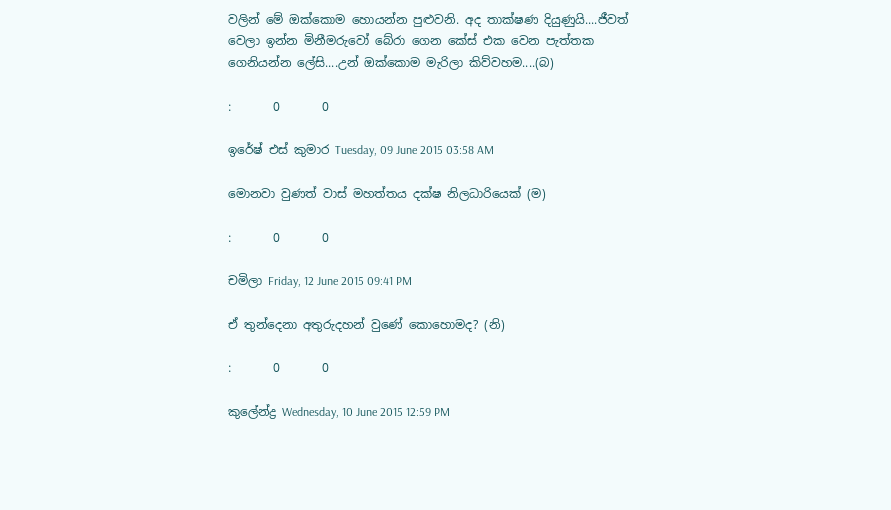වලින් මේ ඔක්කොම හොයන්න පුළුවනි. අද තාක්ෂණ දියුණුයි....ජීවත් වෙලා ඉන්න මිනීමරුවෝ බේරා ගෙන කේස් එක වෙන පැත්තක ගෙනියන්න ලේසි....උන් ඔක්කොම මැරිලා කිව්වහම....(බ)

:       0       0

ඉරේෂ් එස් කුමාර Tuesday, 09 June 2015 03:58 AM

මොනවා වුණත් වාස් මහත්තය දක්ෂ නිලධාරියෙක් (ම)

:       0       0

චමිලා Friday, 12 June 2015 09:41 PM

ඒ තුන්දෙනා අතුරුදහන් වුණේ කොහොමද? (නි)

:       0       0

කුලේන්ද්‍ර Wednesday, 10 June 2015 12:59 PM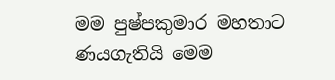මම පුෂ්පකුමාර මහතාට ණයගැතියි මෙම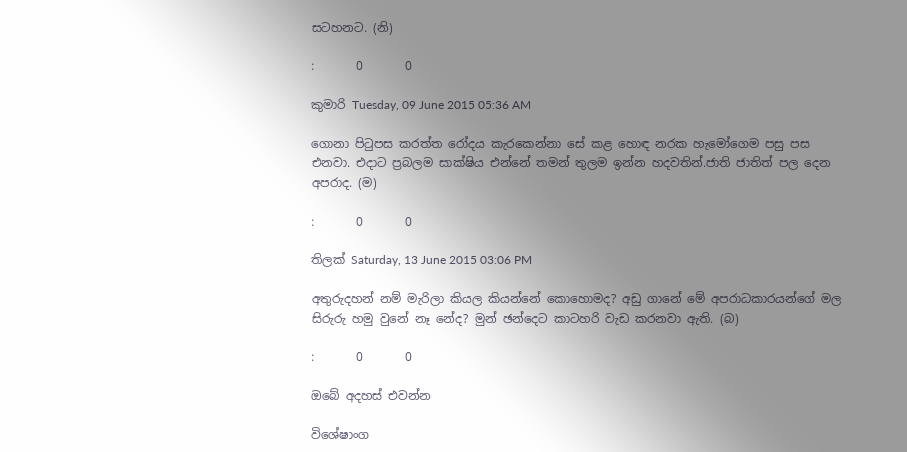සටහනට. (නි)

:       0       0

කුමාරි Tuesday, 09 June 2015 05:36 AM

ගොනා පිටුපස කරත්ත රෝදය කැරකෙන්නා සේ කළ හොඳ නරක හැමෝගෙම පසු පස එනවා. එදාට ප්‍රබලම සාක්ෂිය එන්නේ තමන් තුලම ඉන්න හදවතින්.ජාති ජාතිත් පල දෙන අපරාද. (ම)

:       0       0

තිලක් Saturday, 13 June 2015 03:06 PM

අතුරුදහන් නම් මැරිලා කියල කියන්නේ කොහොමද? අඩු ගානේ මේ අපරාධකාරයන්ගේ මල සිරුරු හමු වුනේ නෑ නේද? මුන් ඡන්දෙට කාටහරි වැඩ කරනවා ඇති. (බ)

:       0       0

ඔබේ අදහස් එවන්න

විශේෂාංග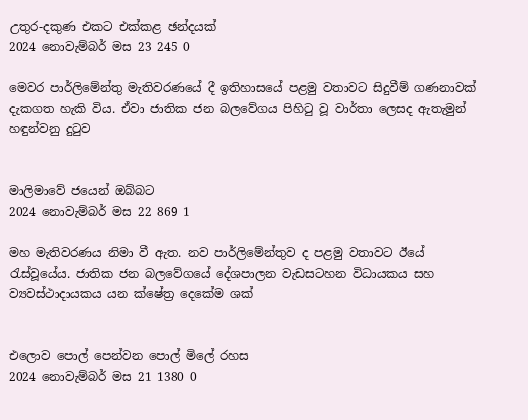උතුර-දකුණ එකට එක්කළ ඡන්දයක්
2024 නොවැම්බර් මස 23 245 0

මෙවර පාර්ලිමේන්තු මැතිවරණයේ දී ඉතිහාසයේ පළමු වතාවට සිදුවීම් ගණනාවක් දැකගත හැකි විය. ඒවා ජාතික ජන බලවේගය පිහිටු වූ වාර්තා ලෙසද ඇතැමුන් හඳුන්වනු දුටුව


මාලිමාවේ ජයෙන් ඔබ්බට
2024 නොවැම්බර් මස 22 869 1

මහ මැතිවරණය නිමා වී ඇත. නව පාර්ලිමේන්තුව ද පළමු වතාවට ඊයේ රැස්වූයේය. ජාතික ජන බලවේගයේ දේශපාලන වැඩසටහන විධායකය සහ ව්‍යවස්ථාදායකය යන ක්ෂේත්‍ර දෙකේම ශක්


එලොව පොල් පෙන්වන පොල් මිලේ රහස
2024 නොවැම්බර් මස 21 1380 0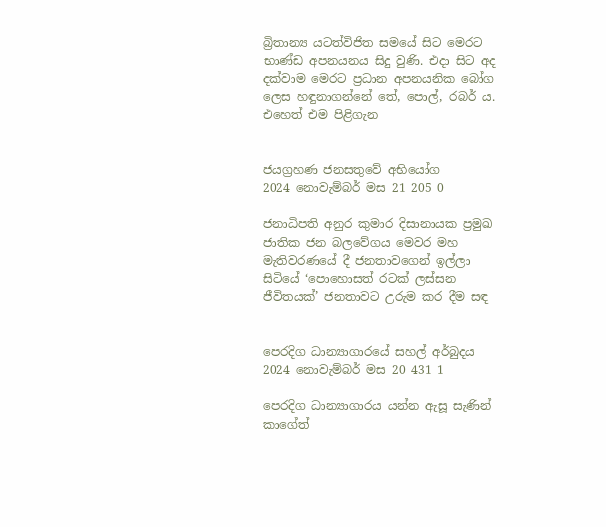බ්‍රිතාන්‍ය යටත්විජිත සමයේ සිට මෙරට භාණ්ඩ අපනයනය සිදු වුණි. එදා සිට අද දක්වාම මෙරට ප්‍රධාන අපනයනික බෝග ලෙස හඳුනාගන්නේ තේ, පොල්, රබර් ය. එහෙත් එම පිළිගැන


ජයග්‍රහණ ජනසතුවේ අභියෝග
2024 නොවැම්බර් මස 21 205 0

ජනාධිපති අනුර කුමාර දිසානායක ප්‍රමුඛ ජාතික ජන බලවේගය මෙවර මහ මැතිවරණයේ දී ජනතාවගෙන් ඉල්ලා සිටියේ ‘පොහොසත් රටක් ලස්සන ජීවිතයක්’ ජනතාවට උරුම කර දීම සඳ


පෙරදිග ධාන්‍යාගාරයේ සහල් අර්බුදය
2024 නොවැම්බර් මස 20 431 1

පෙරදිග ධාන්‍යාගාරය යන්න ඇසූ සැණින් කාගේත්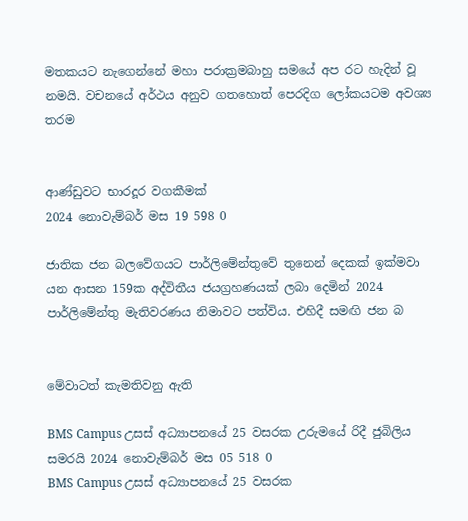මතකයට නැගෙන්නේ මහා පරාක්‍රමබාහු සමයේ අප රට හැදින් වූ නමයි. වචනයේ අර්ථය අනුව ගතහොත් පෙරදිග ලෝකයටම අවශ්‍ය තරම


ආණ්ඩුවට භාරදූර වගකීමක්
2024 නොවැම්බර් මස 19 598 0

ජාතික ජන බලවේගයට පාර්ලිමේන්තුවේ තුනෙන් දෙකක් ඉක්මවා යන ආසන 159ක අද්විතීය ජයග්‍රහණයක් ලබා දෙමින් 2024 පාර්ලිමේන්තු මැතිවරණය නිමාවට පත්විය. එහිදී සමඟි ජන බ


මේවාටත් කැමතිවනු ඇති

BMS Campus උසස් අධ්‍යාපනයේ 25 වසරක උරුමයේ රිදී ජුබිලිය සමරයි 2024 නොවැම්බර් මස 05 518 0
BMS Campus උසස් අධ්‍යාපනයේ 25 වසරක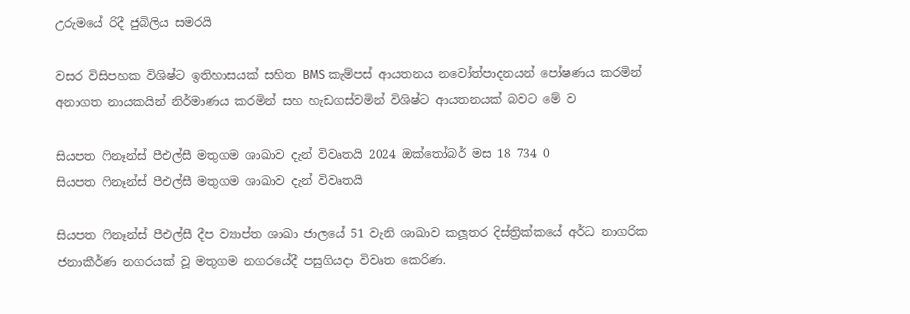උරුමයේ රිදී ජුබිලිය සමරයි

වසර විසිපහක විශිෂ්ට ඉතිහාසයක් සහිත BMS කැම්පස් ආයතනය නවෝත්පාදනයන් පෝෂණය කරමින් අනාගත නායකයින් නිර්මාණය කරමින් සහ හැඩගස්වමින් විශිෂ්ට ආයතනයක් බවට මේ ව

සියපත ෆිනෑන්ස් පීඑල්සී මතුගම ශාඛාව දැන් විවෘතයි 2024 ඔක්තෝබර් මස 18 734 0
සියපත ෆිනෑන්ස් පීඑල්සී මතුගම ශාඛාව දැන් විවෘතයි

සියපත ෆිනෑන්ස් පීඑල්සී දීප ව්‍යාප්ත ශාඛා ජාලයේ 51 වැනි ශාඛාව කලූතර දිස්ත්‍රික්කයේ අර්ධ නාගරික ජනාකීර්ණ නගරයක් වූ මතුගම නගරයේදී පසුගියදා විවෘත කෙරිණ.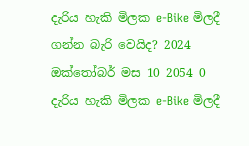දැරිය හැකි මිලක e-Bike මිලදී ගන්න බැරි වෙයිද? 2024 ඔක්තෝබර් මස 10 2054 0
දැරිය හැකි මිලක e-Bike මිලදී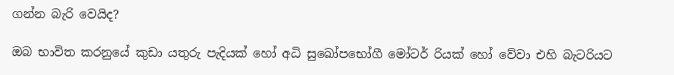ගන්න බැරි වෙයිද?

ඔබ භාවිත කරනුයේ කුඩා යතුරු පැදියක් හෝ අධි සුඛෝපභෝගී මෝටර් රියක් හෝ වේවා එහි බැටරියට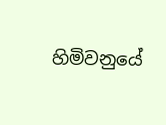හිමිවනුයේ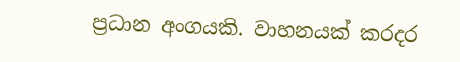ප්‍රධාන අංගයකි. වාහනයක් කරදර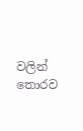වලින් තොරව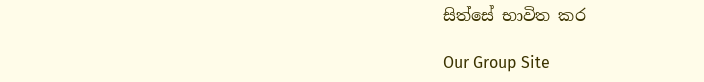සිත්සේ භාවිත කර

Our Group Site